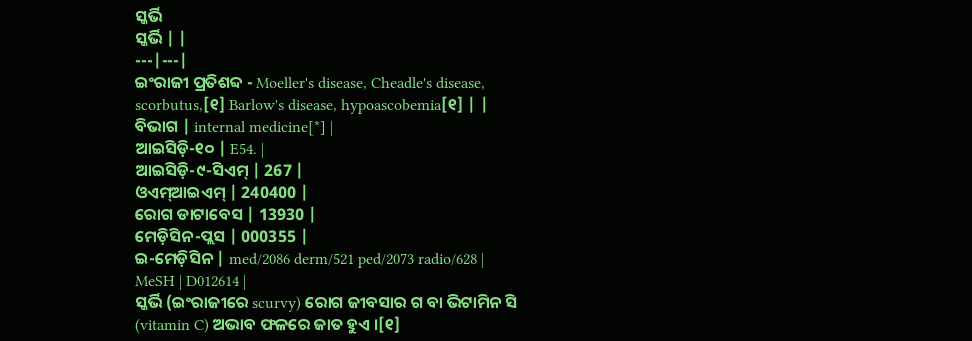ସ୍କର୍ଭି
ସ୍କର୍ଭି | |
---|---|
ଇଂରାଜୀ ପ୍ରତିଶବ୍ଦ - Moeller's disease, Cheadle's disease, scorbutus,[୧] Barlow's disease, hypoascobemia[୧] | |
ବିଭାଗ | internal medicine[*] |
ଆଇସିଡ଼ି-୧୦ | E54. |
ଆଇସିଡ଼ି-୯-ସିଏମ୍ | 267 |
ଓଏମ୍ଆଇଏମ୍ | 240400 |
ରୋଗ ଡାଟାବେସ | 13930 |
ମେଡ଼ିସିନ-ପ୍ଲସ | 000355 |
ଇ-ମେଡ଼ିସିନ | med/2086 derm/521 ped/2073 radio/628 |
MeSH | D012614 |
ସ୍କର୍ଭି (ଇଂରାଜୀରେ scurvy) ରୋଗ ଜୀବସାର ଗ ବା ଭିଟାମିନ ସି (vitamin C) ଅଭାବ ଫଳରେ ଜାତ ହୁଏ ।[୧]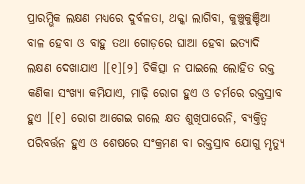ପ୍ରାରମ୍ଭିକ ଲକ୍ଷଣ ମଧ୍ୟରେ ଦୁର୍ବଳତା, ଥକ୍କା ଲାଗିବା, କୁଞ୍ଚୁକୁଞ୍ଚିଆ ବାଳ ହେବା ଓ ବାହୁ ତଥା ଗୋଡ଼ରେ ଘାଆ ହେବା ଇତ୍ୟାଦି ଲକ୍ଷଣ ଦେଖାଯାଏ ।[୧][୨] ଚିକିତ୍ସା ନ ପାଇଲେ ଲୋହିତ ରକ୍ତ କଣିକା ସଂଖ୍ୟା କମିଯାଏ, ମାଢ଼ି ରୋଗ ହୁଏ ଓ ଚର୍ମରେ ରକ୍ତସ୍ରାବ ହୁଏ ।[୧] ରୋଗ ଆଗେଇ ଗଲେ କ୍ଷତ ଶୁଖିପାରେନି, ବ୍ୟକ୍ତିତ୍ୱ ପରିବର୍ତ୍ତନ ହୁଏ ଓ ଶେଷରେ ସଂକ୍ରମଣ ବା ରକ୍ତସ୍ରାବ ଯୋଗୁ ମୃତ୍ୟୁ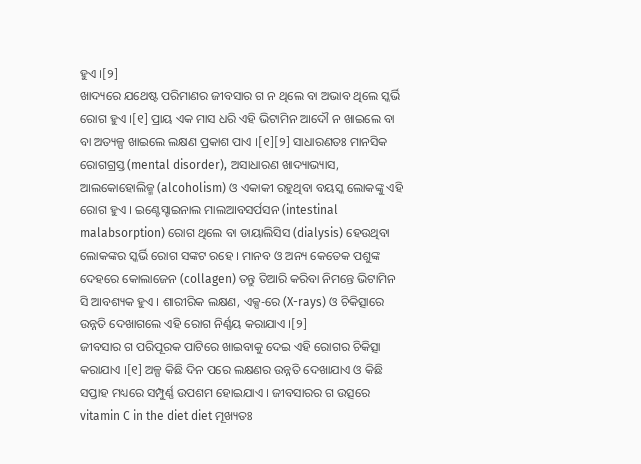ହୁଏ ।[୨]
ଖାଦ୍ୟରେ ଯଥେଷ୍ଟ ପରିମାଣର ଜୀବସାର ଗ ନ ଥିଲେ ବା ଅଭାବ ଥିଲେ ସ୍କର୍ଭି ରୋଗ ହୁଏ ।[୧] ପ୍ରାୟ ଏକ ମାସ ଧରି ଏହି ଭିଟାମିନ ଆଦୌ ନ ଖାଇଲେ ବା ବା ଅତ୍ୟଳ୍ପ ଖାଇଲେ ଲକ୍ଷଣ ପ୍ରକାଶ ପାଏ ।[୧][୨] ସାଧାରଣତଃ ମାନସିକ ରୋଗଗ୍ରସ୍ତ (mental disorder), ଅସାଧାରଣ ଖାଦ୍ୟାଭ୍ୟାସ, ଆଲକୋହୋଲିଜ୍ମ (alcoholism) ଓ ଏକାକୀ ରହୁଥିବା ବୟସ୍କ ଲୋକଙ୍କୁ ଏହି ରୋଗ ହୁଏ । ଇଣ୍ଟେସ୍ଟାଇନାଲ ମାଲଆବସର୍ପସନ (intestinal malabsorption) ରୋଗ ଥିଲେ ବା ଡାୟାଲିସିସ (dialysis) ହେଉଥିବା ଲୋକଙ୍କର ସ୍କର୍ଭି ରୋଗ ସଙ୍କଟ ରହେ । ମାନବ ଓ ଅନ୍ୟ କେତେକ ପଶୁଙ୍କ ଦେହରେ କୋଲାଜେନ (collagen) ତନ୍ତୁ ତିଆରି କରିବା ନିମନ୍ତେ ଭିଟାମିନ ସି ଆବଶ୍ୟକ ହୁଏ । ଶାରୀରିକ ଲକ୍ଷଣ, ଏକ୍ସ-ରେ (X-rays) ଓ ଚିକିତ୍ସାରେ ଉନ୍ନତି ଦେଖାଗଲେ ଏହି ରୋଗ ନିର୍ଣ୍ଣୟ କରାଯାଏ ।[୨]
ଜୀବସାର ଗ ପରିପୂରକ ପାଟିରେ ଖାଇବାକୁ ଦେଇ ଏହି ରୋଗର ଚିକିତ୍ସା କରାଯାଏ ।[୧] ଅଳ୍ପ କିଛି ଦିନ ପରେ ଲକ୍ଷଣର ଉନ୍ନତି ଦେଖାଯାଏ ଓ କିଛି ସପ୍ତାହ ମଧ୍ୟରେ ସମ୍ପୁର୍ଣ୍ଣ ଉପଶମ ହୋଇଯାଏ । ଜୀବସାରର ଗ ଉତ୍ସରେ vitamin C in the diet diet ମୂଖ୍ୟତଃ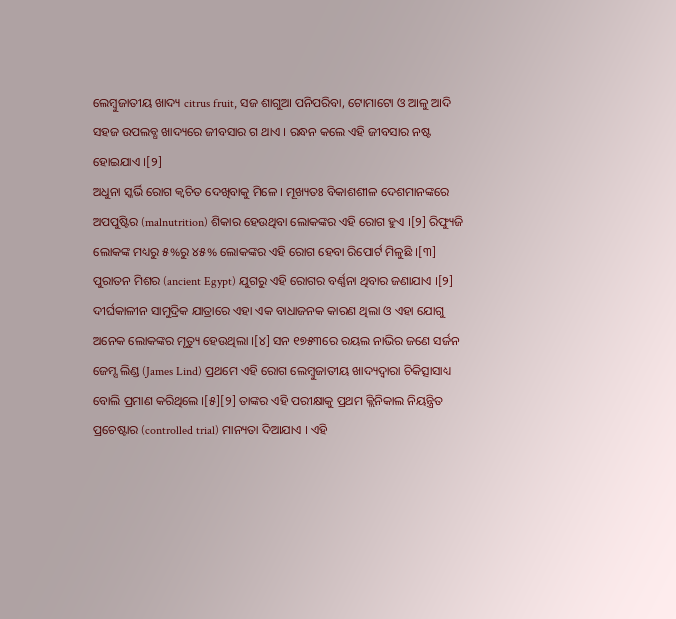ଲେମ୍ବୁଜାତୀୟ ଖାଦ୍ୟ citrus fruit, ସଜ ଶାଗୁଆ ପନିପରିବା, ଟୋମାଟୋ ଓ ଆଳୁ ଆଦି ସହଜ ଉପଲବ୍ଧ ଖାଦ୍ୟରେ ଜୀବସାର ଗ ଥାଏ । ରନ୍ଧନ କଲେ ଏହି ଜୀବସାର ନଷ୍ଟ ହୋଇଯାଏ ।[୨]
ଅଧୁନା ସ୍କର୍ଭି ରୋଗ କ୍ୱଚିତ ଦେଖିବାକୁ ମିଳେ । ମୂଖ୍ୟତଃ ବିକାଶଶୀଳ ଦେଶମାନଙ୍କରେ ଅପପୁଷ୍ଟିର (malnutrition) ଶିକାର ହେଉଥିବା ଲୋକଙ୍କର ଏହି ରୋଗ ହୁଏ ।[୨] ରିଫ୍ୟୁଜି ଲୋକଙ୍କ ମଧ୍ୟରୁ ୫%ରୁ ୪୫% ଲୋକଙ୍କର ଏହି ରୋଗ ହେବା ରିପୋର୍ଟ ମିଳୁଛି ।[୩] ପୁରାତନ ମିଶର (ancient Egypt) ଯୁଗରୁ ଏହି ରୋଗର ବର୍ଣ୍ଣନା ଥିବାର ଜଣାଯାଏ ।[୨] ଦୀର୍ଘକାଳୀନ ସାମୁଦ୍ରିକ ଯାତ୍ରାରେ ଏହା ଏକ ବାଧାଜନକ କାରଣ ଥିଲା ଓ ଏହା ଯୋଗୁ ଅନେକ ଲୋକଙ୍କର ମୃତ୍ୟୁ ହେଉଥିଲା ।[୪] ସନ ୧୭୫୩ରେ ରୟଲ ନାଭିର ଜଣେ ସର୍ଜନ ଜେମ୍ସ ଲିଣ୍ଡ (James Lind) ପ୍ରଥମେ ଏହି ରୋଗ ଲେମ୍ବୁଜାତୀୟ ଖାଦ୍ୟଦ୍ୱାରା ଚିକିତ୍ସାସାଧ୍ୟ ବୋଲି ପ୍ରମାଣ କରିଥିଲେ ।[୫][୨] ତାଙ୍କର ଏହି ପରୀକ୍ଷାକୁ ପ୍ରଥମ କ୍ଲିନିକାଲ ନିୟନ୍ତ୍ରିତ ପ୍ରଚେଷ୍ଟାର (controlled trial) ମାନ୍ୟତା ଦିଆଯାଏ । ଏହି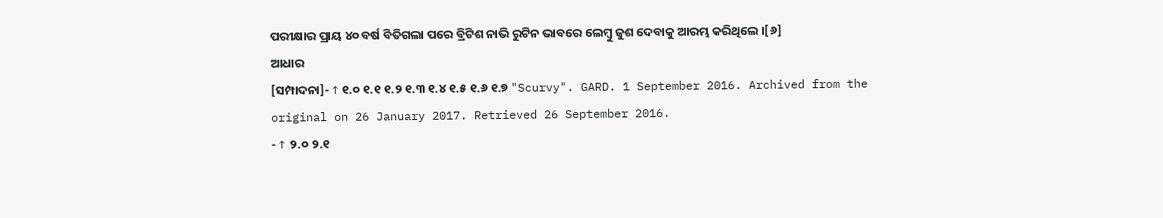ପରୀକ୍ଷାର ପ୍ରାୟ ୪୦ ବର୍ଷ ବିତିଗଲା ପରେ ବ୍ରିଟିଶ ନାଭି ରୁଟିନ ଭାବରେ ଲେମ୍ବୁ ଜୁଶ ଦେବାକୁ ଆରମ୍ଭ କରିଥିଲେ ।[୬]
ଆଧାର
[ସମ୍ପାଦନା]- ↑ ୧.୦ ୧.୧ ୧.୨ ୧.୩ ୧.୪ ୧.୫ ୧.୬ ୧.୭ "Scurvy". GARD. 1 September 2016. Archived from the original on 26 January 2017. Retrieved 26 September 2016.
- ↑ ୨.୦ ୨.୧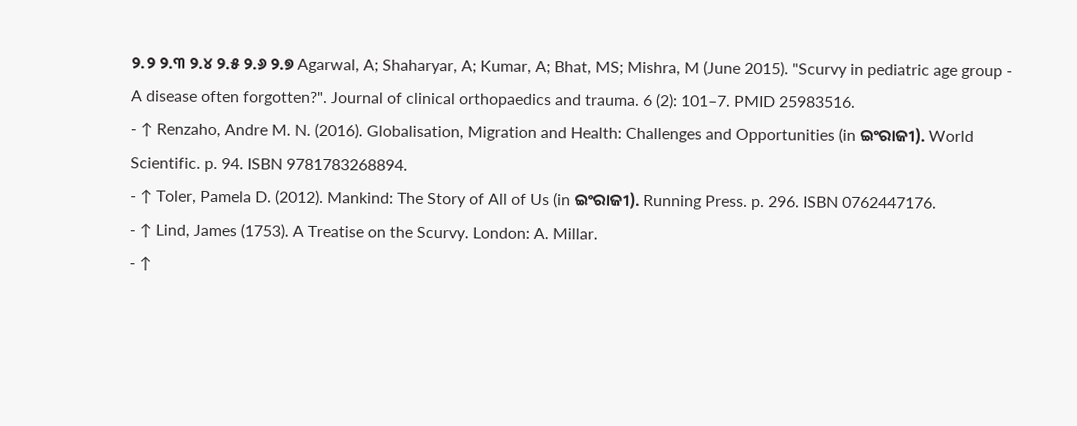୨.୨ ୨.୩ ୨.୪ ୨.୫ ୨.୬ ୨.୭ Agarwal, A; Shaharyar, A; Kumar, A; Bhat, MS; Mishra, M (June 2015). "Scurvy in pediatric age group - A disease often forgotten?". Journal of clinical orthopaedics and trauma. 6 (2): 101–7. PMID 25983516.
- ↑ Renzaho, Andre M. N. (2016). Globalisation, Migration and Health: Challenges and Opportunities (in ଇଂରାଜୀ). World Scientific. p. 94. ISBN 9781783268894.
- ↑ Toler, Pamela D. (2012). Mankind: The Story of All of Us (in ଇଂରାଜୀ). Running Press. p. 296. ISBN 0762447176.
- ↑ Lind, James (1753). A Treatise on the Scurvy. London: A. Millar.
- ↑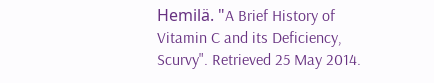Hemilä. "A Brief History of Vitamin C and its Deficiency, Scurvy". Retrieved 25 May 2014.